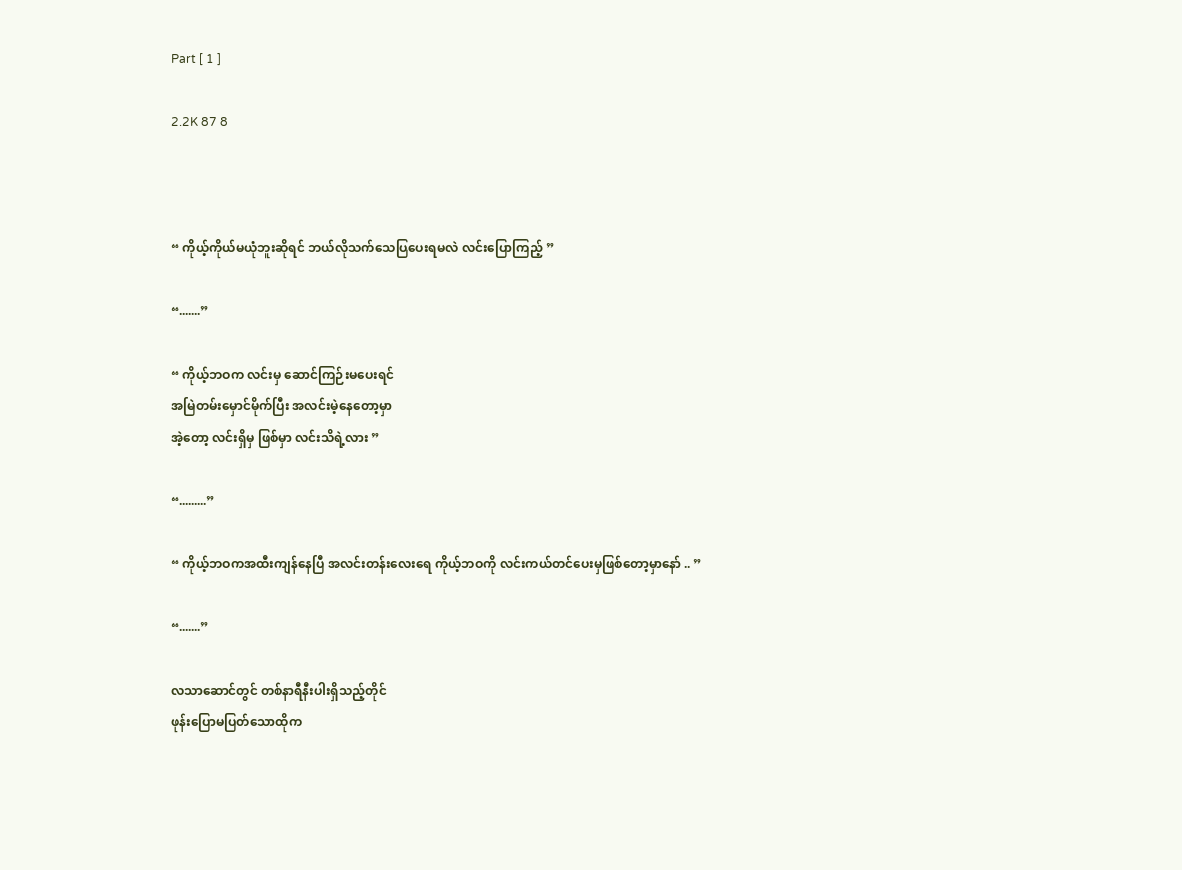Part [ 1 ]

2.2K 87 8



“ ကိုယ့်ကိုယ်မယုံဘူးဆိုရင် ဘယ်လိုသက်သေပြပေးရမလဲ လင်းပြောကြည့် ”

“.......”

“ ကိုယ့်ဘဝက လင်းမှ ဆောင်ကြဉ်းမပေးရင်
အမြဲတမ်းမှောင်မိုက်ပြီး အလင်းမဲ့နေတော့မှာ
အဲ့တော့ လင်းရှိမှ ဖြစ်မှာ လင်းသိရဲ့လား ”

“.........”

“ ကိုယ့်ဘဝကအထီးကျန်နေပြီ အလင်းတန်းလေးရေ ကိုယ့်ဘဝကို လင်းကယ်တင်ပေးမှဖြစ်တော့မှာနော် .. ”

“.......”

လသာဆောင်တွင် တစ်နာရီနီးပါးရှိသည့်တိုင်
ဖုန်းပြောမပြတ်သောထိုက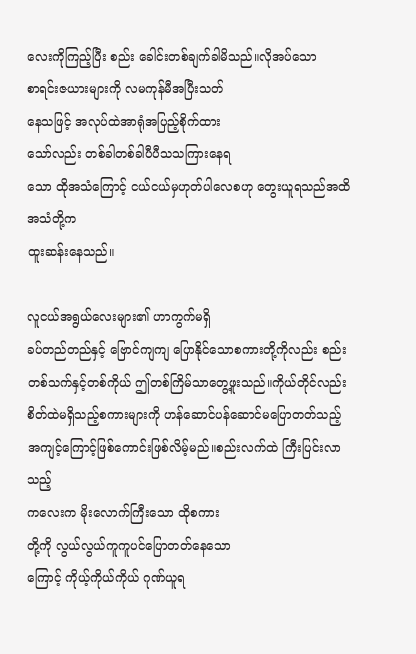လေးကိုကြည့်ပြီး စည်း ခေါင်းတစ်ချက်ခါမိသည်။လိုအပ်သော
စာရင်းဇယားများကို လမကုန်မီအပြီးသတ်
နေသဖြင့် အလုပ်ထဲအာရုံအပြည့်စိုက်ထား
သော်လည်း တစ်ခါတစ်ခါပီပီသသကြားနေရ
သော ထိုအသံကြောင့် ငယ်ငယ်မှဟုတ်ပါလေစဟု တွေးယူရသည်အထိ အသံတို့က
ထူးဆန်းနေသည်။

လူငယ်အရွယ်လေးများ၏ ဟာကွက်မရှိ
ခပ်တည်တည်နှင့် ဗြောင်ကျကျ ပြောနိုင်သောစကားတို့ကိုလည်း စည်းတစ်သက်နှင့်တစ်ကိုယ် ဤတစ်ကြိမ်သာတွေ့ဖူးသည်။ကိုယ်တိုင်လည်း စိတ်ထဲမရှိသည့်စကားများကို ဟန်ဆောင်ပန်ဆောင်မပြောတတ်သည့်အကျင့်ကြောင့်ဖြစ်ကောင်းဖြစ်လိမ့်မည်။စည်းလက်ထဲ ကြီးပြင်းလာသည့်
ကလေးက မိုးလောက်ကြီးသော ထိုစကား
တို့ကို လွယ်လွယ်ကူကူပင်ပြောတတ်‌နေသော
ကြောင့် ကိုယ့်ကိုယ်ကိုယ် ဂုဏ်ယူရ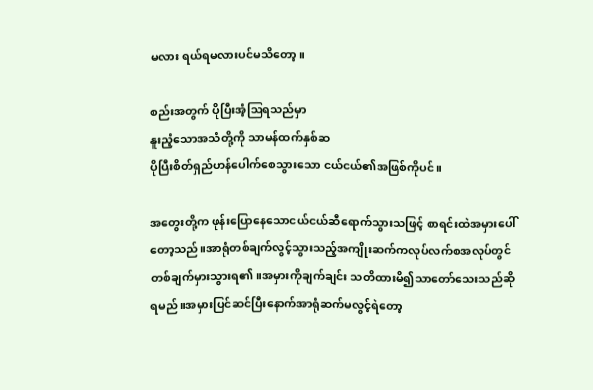မလား ရယ်ရမလားပင်မသိတော့။

စည်းအတွက် ပိုပြီးအံ့ဩရသည်မှာ
နူး‌ညံ့သောအသံတို့ကို သာမန်ထက်နှစ်ဆ
ပိုပြီးစိတ်ရှည်ဟန်ပေါက်စေသွားသော ငယ်ငယ်၏အဖြစ်ကိုပင်။

အတွေးတို့က ဖုန်းပြော‌နေသောငယ်ငယ်ဆီရောက်သွားသဖြင့် စာရင်းထဲအမှားပေါ်တော့သည်။အာရုံတစ်ချက်လွင့်သွားသည့်အကျိုးဆက်ကလုပ်လက်စအလုပ်တွင် တစ်ချက်မှားသွားရ၏။အမှားကိုချက်ချင်း သတိထားမိ၍သာတော်သေးသည်ဆိုရမည်။အမှားပြင်ဆင်ပြီးနောက်အာရုံဆက်မလွင့်ရဲတော့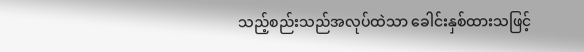သည့်စည်းသည်အလုပ်ထဲသာ ခေါင်းနှစ်ထား‌သဖြင့်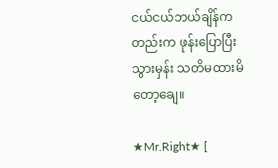ငယ်ငယ်ဘယ်ချိန်ကတည်းက ဖုန်းပြောပြီးသွားမှန်း သတိမထားမိတော့ချေ။

★Mr.Right★ [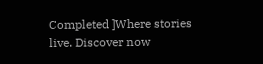Completed ]Where stories live. Discover now